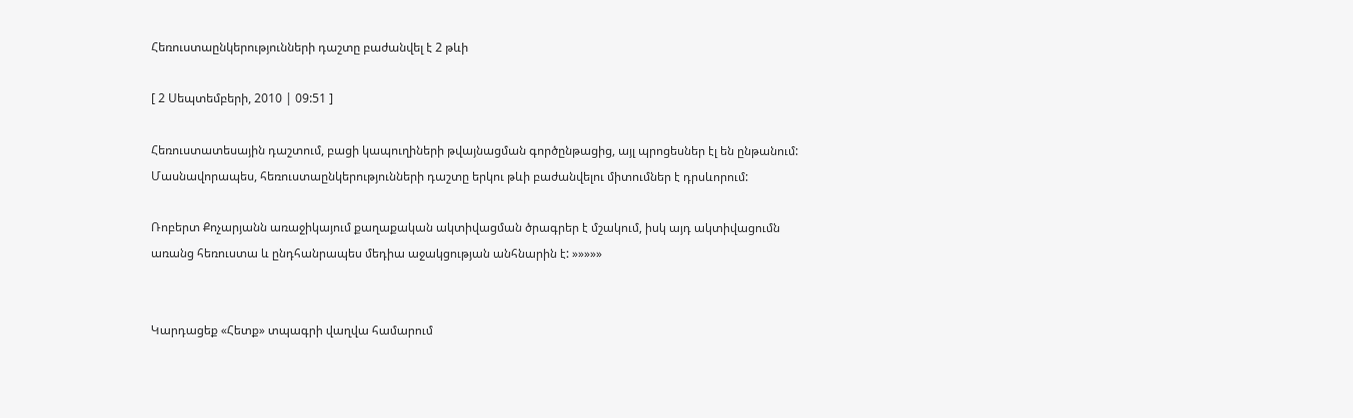Հեռուստաընկերությունների դաշտը բաժանվել է 2 թևի

[ 2 Սեպտեմբերի, 2010 | 09:51 ]

Հեռուստատեսային դաշտում, բացի կապուղիների թվայնացման գործընթացից, այլ պրոցեսներ էլ են ընթանում: Մասնավորապես, հեռուստաընկերությունների դաշտը երկու թևի բաժանվելու միտումներ է դրսևորում:

Ռոբերտ Քոչարյանն առաջիկայում քաղաքական ակտիվացման ծրագրեր է մշակում, իսկ այդ ակտիվացումն առանց հեռուստա և ընդհանրապես մեդիա աջակցության անհնարին է: »»»»»


Կարդացեք «Հետք» տպագրի վաղվա համարում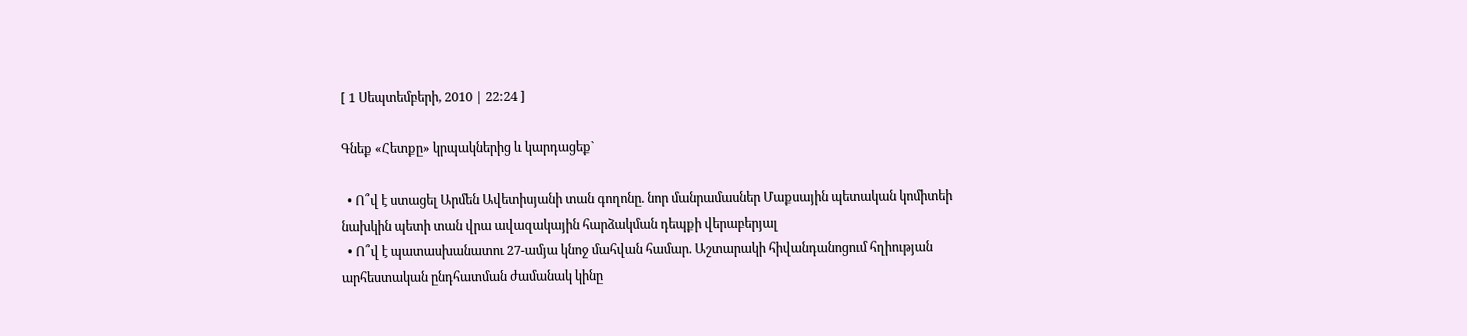[ 1 Սեպտեմբերի, 2010 | 22:24 ]

Գնեք «Հետքը» կրպակներից և կարդացեք`

  • Ո՞վ է ստացել Արմեն Ավետիսյանի տան գողոնը. նոր մանրամասներ Մաքսային պետական կոմիտեի նախկին պետի տան վրա ավազակային հարձակման դեպքի վերաբերյալ
  • Ո՞վ է պատասխանատու 27-ամյա կնոջ մահվան համար. Աշտարակի հիվանդանոցում հղիության արհեստական ընդհատման ժամանակ կինը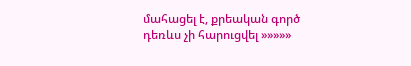մահացել է, քրեական գործ դեռևս չի հարուցվել »»»»»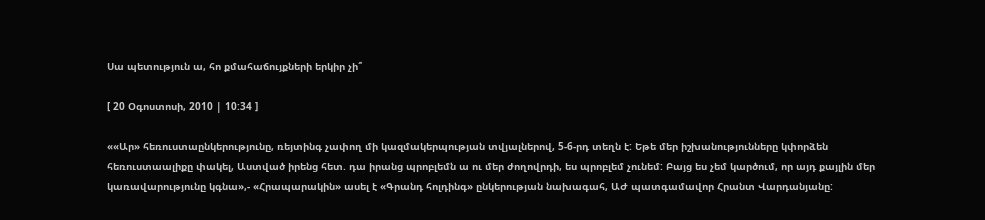Սա պետություն ա, հո քմահաճույքների երկիր չի՞

[ 20 Օգոստոսի, 2010 | 10:34 ]

««Ար» հեռուստաընկերությունը, ռեյտինգ չափող մի կազմակերպության տվյալներով, 5-6-րդ տեղն է: Եթե մեր իշխանությունները կփորձեն հեռուստաալիքը փակել, Աստված իրենց հետ. դա իրանց պրոբլեմն ա ու մեր ժողովրդի, ես պրոբլեմ չունեմ: Բայց ես չեմ կարծում, որ այդ քայլին մեր կառավարությունը կգնա»,- «Հրապարակին» ասել է «Գրանդ հոլդինգ» ընկերության նախագահ, ԱԺ պատգամավոր Հրանտ Վարդանյանը: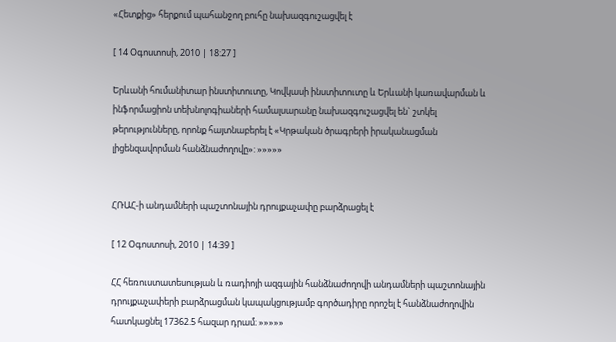«Հետքից» հերքում պահանջող բուհը նախազգուշացվել է

[ 14 Օգոստոսի, 2010 | 18:27 ]

Երևանի հումանիտար ինստիտուտը, Կովկասի ինստիտուտը և Երևանի կառավարման և ինֆորմացիոն տեխնոլոգիաների համալսարանը նախազգուշացվել են` շտկել թերությունները, որոնք հայտնաբերել է «Կրթական ծրագրերի իրականացման լիցենզավորման հանձնաժողովը»: »»»»»


ՀՌԱՀ-ի անդամների պաշտոնային դրույքաչափը բարձրացել է

[ 12 Օգոստոսի, 2010 | 14:39 ]

ՀՀ հեռուստատեսության և ռադիոյի ազգային հանձնաժողովի անդամների պաշտոնային դրույքաչափերի բարձրացման կապակցությամբ գործադիրը որոշել է հանձնաժողովին հատկացնել 17362.5 հազար դրամ։ »»»»»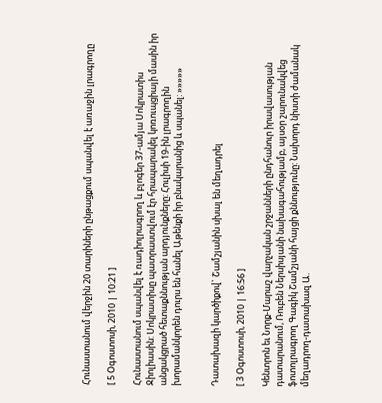Հունաստանում վերջին 20 տարիների ընթացքում սպանվել է առաջին լրագրողը

[ 5 Օգոստոսի, 2010 | 10:21 ]

Հունաստանում սպանվել է ռադիոլրագրող և բլոգեր 37-ամյա Սոկրատիս Ջիոլիասին: Սոկրատիսը պատրաստվում էր հրապարակել կոռուպցիայի մասին իր անցակցրած հետաքննության արդյունքները: Հուլիսի 19-ին լրագրողին խորամանկորեն դուրս են հանել Աթենքի իր բնակարանից և սպանել: »»»»»


Դատախազի կարծիքով` Շամշյանին սխալ են մեղադրել

[ 3 Օգոստոսի, 2010 | 16:56 ]

Կենտրոն եւ Նորք-Մարաշ վարչական շրջանների ընդհանուր իրավասության դատարանում, Ռուբեն Ներսիսյանի նախագահությամբ, այսօր շարունակվեց ֆոտոլրագրող Գագիկ Շամշյանի հայցի քննությունը: Նախորդ նիստի ժամանակ մեղադրող-դատախազ Ա.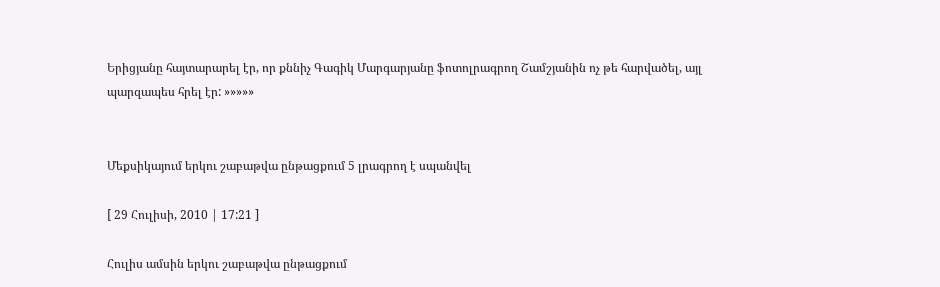Երիցյանը հայտարարել էր, որ քննիչ Գագիկ Մարգարյանը ֆոտոլրագրող Շամշյանին ոչ թե հարվածել, այլ պարզապես հրել էր: »»»»»


Մեքսիկայում երկու շաբաթվա ընթացքում 5 լրագրող է սպանվել

[ 29 Հուլիսի, 2010 | 17:21 ]

Հուլիս ամսին երկու շաբաթվա ընթացքում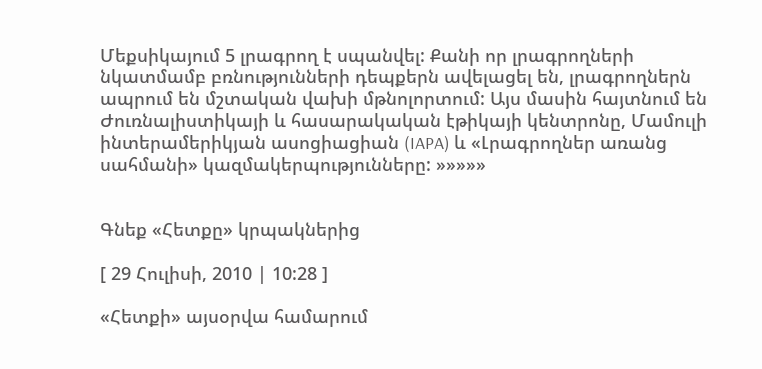Մեքսիկայում 5 լրագրող է սպանվել: Քանի որ լրագրողների նկատմամբ բռնությունների դեպքերն ավելացել են, լրագրողներն ապրում են մշտական վախի մթնոլորտում: Այս մասին հայտնում են Ժուռնալիստիկայի և հասարակական էթիկայի կենտրոնը, Մամուլի ինտերամերիկյան ասոցիացիան (IAPA) և «Լրագրողներ առանց սահմանի» կազմակերպությունները: »»»»»


Գնեք «Հետքը» կրպակներից

[ 29 Հուլիսի, 2010 | 10:28 ]

«Հետքի» այսօրվա համարում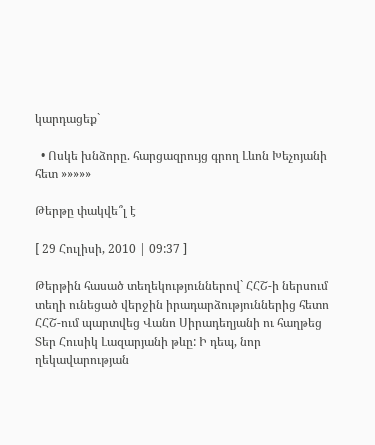կարդացեք`

  • Ոսկե խնձորը. հարցազրույց գրող Լևոն Խեչոյանի հետ »»»»»

Թերթը փակվե՞լ է

[ 29 Հուլիսի, 2010 | 09:37 ]

Թերթին հասած տեղեկություններով` ՀՀՇ-ի ներսում տեղի ունեցած վերջին իրադարձություններից հետո ՀՀՇ-ում պարտվեց Վանո Սիրադեղյանի ու հաղթեց Տեր Հուսիկ Լազարյանի թևը: Ի դեպ, նոր ղեկավարության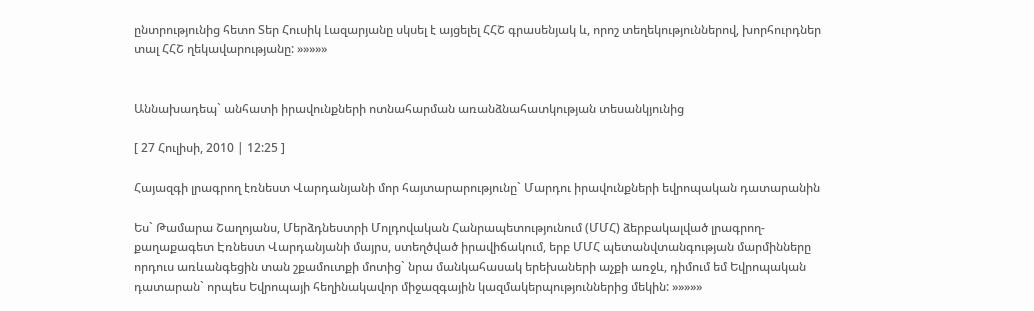ընտրությունից հետո Տեր Հուսիկ Լազարյանը սկսել է այցելել ՀՀՇ գրասենյակ և, որոշ տեղեկություններով, խորհուրդներ տալ ՀՀՇ ղեկավարությանը: »»»»»


Աննախադեպ` անհատի իրավունքների ոտնահարման առանձնահատկության տեսանկյունից

[ 27 Հուլիսի, 2010 | 12:25 ]

Հայազգի լրագրող էռնեստ Վարդանյանի մոր հայտարարությունը` Մարդու իրավունքների եվրոպական դատարանին

Ես` Թամարա Շաղոյանս, Մերձդնեստրի Մոլդովական Հանրապետությունում (ՄՄՀ) ձերբակալված լրագրող-քաղաքագետ Էռնեստ Վարդանյանի մայրս, ստեղծված իրավիճակում, երբ ՄՄՀ պետանվտանգության մարմինները որդուս առևանգեցին տան շքամուտքի մոտից` նրա մանկահասակ երեխաների աչքի առջև, դիմում եմ Եվրոպական դատարան` որպես Եվրոպայի հեղինակավոր միջազգային կազմակերպություններից մեկին: »»»»»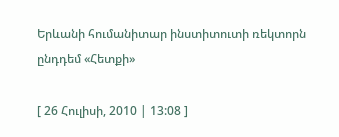Երևանի հումանիտար ինստիտուտի ռեկտորն ընդդեմ «Հետքի»

[ 26 Հուլիսի, 2010 | 13:08 ]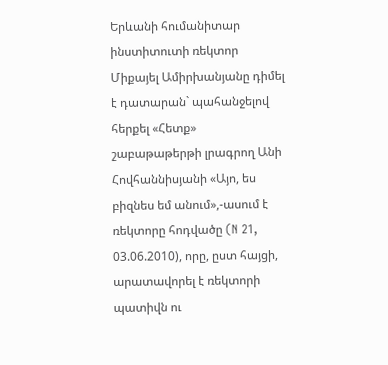Երևանի հումանիտար ինստիտուտի ռեկտոր Միքայել Ամիրխանյանը դիմել է դատարան` պահանջելով հերքել «Հետք» շաբաթաթերթի լրագրող Անի Հովհաննիսյանի «Այո, ես բիզնես եմ անում»,-ասում է ռեկտորը հոդվածը (N 21, 03.06.2010), որը, ըստ հայցի, արատավորել է ռեկտորի պատիվն ու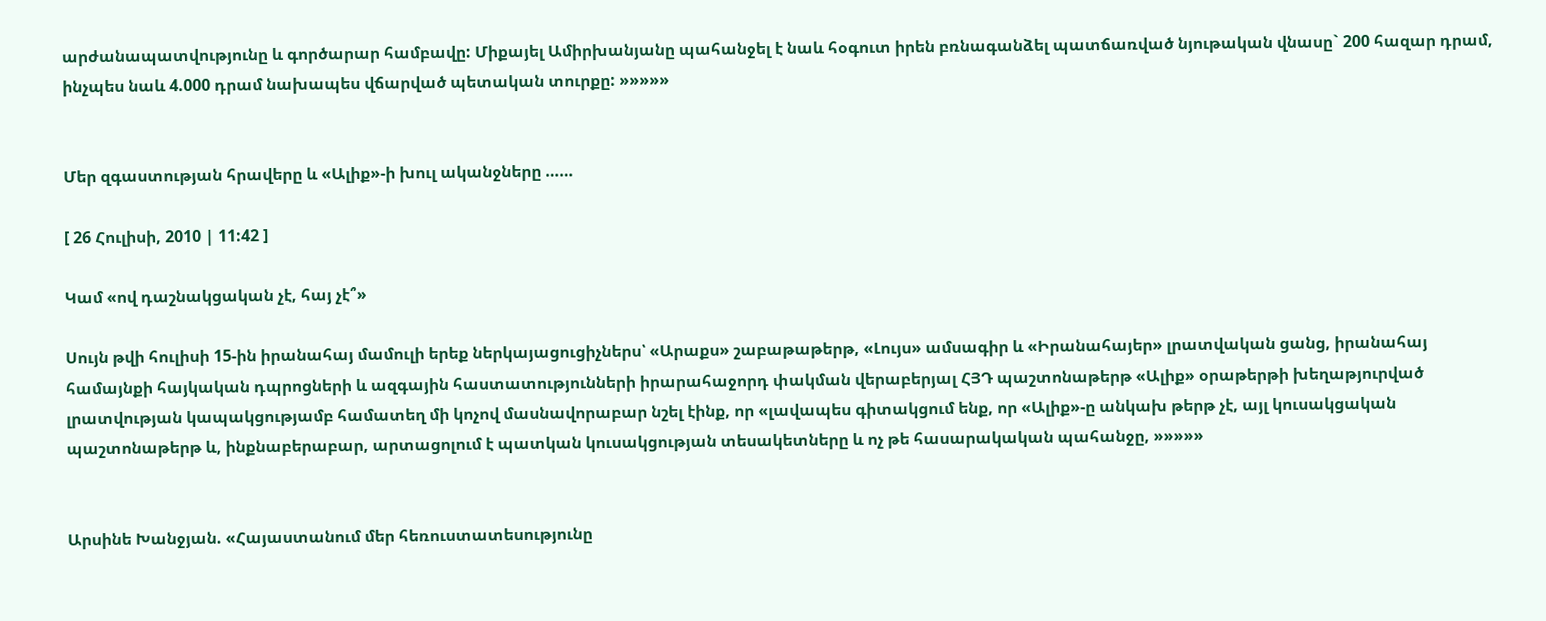արժանապատվությունը և գործարար համբավը: Միքայել Ամիրխանյանը պահանջել է նաև հօգուտ իրեն բռնագանձել պատճառված նյութական վնասը` 200 հազար դրամ, ինչպես նաև 4.000 դրամ նախապես վճարված պետական տուրքը: »»»»»


Մեր զգաստության հրավերը և «Ալիք»-ի խուլ ականջները ……

[ 26 Հուլիսի, 2010 | 11:42 ]

Կամ «ով դաշնակցական չէ, հայ չէ՞»

Սույն թվի հուլիսի 15-ին իրանահայ մամուլի երեք ներկայացուցիչներս՝ «Արաքս» շաբաթաթերթ, «Լույս» ամսագիր և «Իրանահայեր» լրատվական ցանց, իրանահայ համայնքի հայկական դպրոցների և ազգային հաստատությունների իրարահաջորդ փակման վերաբերյալ ՀՅԴ պաշտոնաթերթ «Ալիք» օրաթերթի խեղաթյուրված լրատվության կապակցությամբ համատեղ մի կոչով մասնավորաբար նշել էինք, որ «լավապես գիտակցում ենք, որ «Ալիք»-ը անկախ թերթ չէ, այլ կուսակցական պաշտոնաթերթ և, ինքնաբերաբար, արտացոլում է պատկան կուսակցության տեսակետները և ոչ թե հասարակական պահանջը, »»»»»


Արսինե Խանջյան. «Հայաստանում մեր հեռուստատեսությունը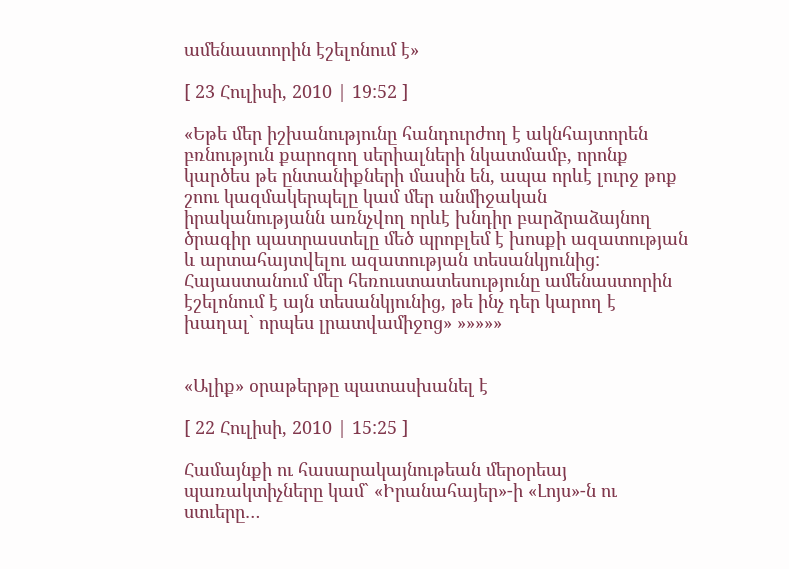ամենաստորին էշելոնում է»

[ 23 Հուլիսի, 2010 | 19:52 ]

«Եթե մեր իշխանությունը հանդուրժող է ակնհայտորեն բռնություն քարոզող սերիալների նկատմամբ, որոնք կարծես թե ընտանիքների մասին են, ապա որևէ լուրջ թոք շոու կազմակերպելը կամ մեր անմիջական իրականությանն առնչվող որևէ խնդիր բարձրաձայնող ծրագիր պատրաստելը մեծ պրոբլեմ է խոսքի ազատության և արտահայտվելու ազատության տեսանկյունից: Հայաստանում մեր հեռուստատեսությունը ամենաստորին էշելոնում է այն տեսանկյունից, թե ինչ դեր կարող է խաղալ` որպես լրատվամիջոց» »»»»»


«Ալիք» օրաթերթը պատասխանել է

[ 22 Հուլիսի, 2010 | 15:25 ]

Համայնքի ու հասարակայնութեան մերօրեայ պառակտիչները կամ` «Իրանահայեր»-ի «Լոյս»-ն ու ստւերը…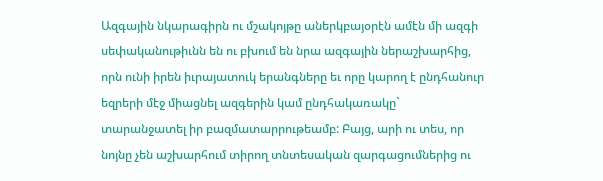Ազգային նկարագիրն ու մշակոյթը աներկբայօրէն ամէն մի ազգի սեփականութիւնն են ու բխում են նրա ազգային ներաշխարհից, որն ունի իրեն իւրայատուկ երանգները եւ որը կարող է ընդհանուր եզրերի մէջ միացնել ազգերին կամ ընդհակառակը` տարանջատել իր բազմատարրութեամբ: Բայց, արի ու տես, որ նոյնը չեն աշխարհում տիրող տնտեսական զարգացումներից ու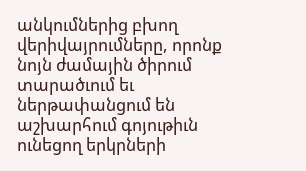անկումներից բխող վերիվայրումները, որոնք նոյն ժամային ծիրում տարածւում եւ ներթափանցում են աշխարհում գոյութիւն ունեցող երկրների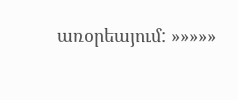առօրեայում: »»»»»